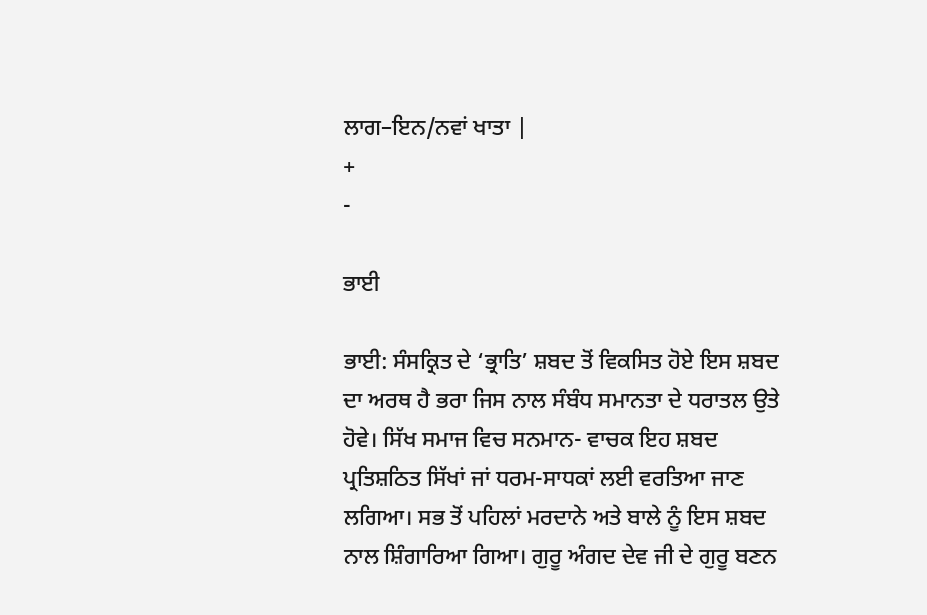ਲਾਗ–ਇਨ/ਨਵਾਂ ਖਾਤਾ |
+
-

ਭਾਈ

ਭਾਈ: ਸੰਸਕ੍ਰਿਤ ਦੇ ‘ਭ੍ਰਾਤਿ’ ਸ਼ਬਦ ਤੋਂ ਵਿਕਸਿਤ ਹੋਏ ਇਸ ਸ਼ਬਦ ਦਾ ਅਰਥ ਹੈ ਭਰਾ ਜਿਸ ਨਾਲ ਸੰਬੰਧ ਸਮਾਨਤਾ ਦੇ ਧਰਾਤਲ ਉਤੇ ਹੋਵੇ। ਸਿੱਖ ਸਮਾਜ ਵਿਚ ਸਨਮਾਨ- ਵਾਚਕ ਇਹ ਸ਼ਬਦ ਪ੍ਰਤਿਸ਼ਠਿਤ ਸਿੱਖਾਂ ਜਾਂ ਧਰਮ-ਸਾਧਕਾਂ ਲਈ ਵਰਤਿਆ ਜਾਣ ਲਗਿਆ। ਸਭ ਤੋਂ ਪਹਿਲਾਂ ਮਰਦਾਨੇ ਅਤੇ ਬਾਲੇ ਨੂੰ ਇਸ ਸ਼ਬਦ ਨਾਲ ਸ਼ਿੰਗਾਰਿਆ ਗਿਆ। ਗੁਰੂ ਅੰਗਦ ਦੇਵ ਜੀ ਦੇ ਗੁਰੂ ਬਣਨ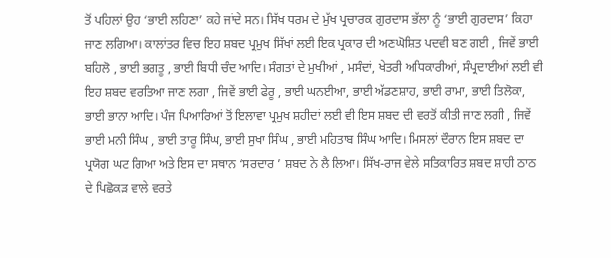ਤੋਂ ਪਹਿਲਾਂ ਉਹ ‘ਭਾਈ ਲਹਿਣਾ’ ਕਹੇ ਜਾਂਦੇ ਸਨ। ਸਿੱਖ ਧਰਮ ਦੇ ਮੁੱਖ ਪ੍ਰਚਾਰਕ ਗੁਰਦਾਸ ਭੱਲਾ ਨੂੰ ‘ਭਾਈ ਗੁਰਦਾਸ’ ਕਿਹਾ ਜਾਣ ਲਗਿਆ। ਕਾਲਾਂਤਰ ਵਿਚ ਇਹ ਸ਼ਬਦ ਪ੍ਰਮੁਖ ਸਿੱਖਾਂ ਲਈ ਇਕ ਪ੍ਰਕਾਰ ਦੀ ਅਣਘੋਸ਼ਿਤ ਪਦਵੀ ਬਣ ਗਈ , ਜਿਵੇਂ ਭਾਈ ਬਹਿਲੋ , ਭਾਈ ਭਗਤੂ , ਭਾਈ ਬਿਧੀ ਚੰਦ ਆਦਿ। ਸੰਗਤਾਂ ਦੇ ਮੁਖੀਆਂ , ਮਸੰਦਾਂ, ਖੇਤਰੀ ਅਧਿਕਾਰੀਆਂ, ਸੰਪ੍ਰਦਾਈਆਂ ਲਈ ਵੀ ਇਹ ਸ਼ਬਦ ਵਰਤਿਆ ਜਾਣ ਲਗਾ , ਜਿਵੇਂ ਭਾਈ ਫੇਰੂ , ਭਾਈ ਘਨਈਆ, ਭਾਈ ਅੱਡਣਸ਼ਾਹ, ਭਾਈ ਰਾਮਾ, ਭਾਈ ਤਿਲੋਕਾ, ਭਾਈ ਭਾਨਾ ਆਦਿ। ਪੰਜ ਪਿਆਰਿਆਂ ਤੋਂ ਇਲਾਵਾ ਪ੍ਰਮੁਖ ਸ਼ਹੀਦਾਂ ਲਈ ਵੀ ਇਸ ਸ਼ਬਦ ਦੀ ਵਰਤੋਂ ਕੀਤੀ ਜਾਣ ਲਗੀ , ਜਿਵੇਂ ਭਾਈ ਮਨੀ ਸਿੰਘ , ਭਾਈ ਤਾਰੂ ਸਿੰਘ, ਭਾਈ ਸੁਖਾ ਸਿੰਘ , ਭਾਈ ਮਹਿਤਾਬ ਸਿੰਘ ਆਦਿ। ਮਿਸਲਾਂ ਦੌਰਾਨ ਇਸ ਸ਼ਬਦ ਦਾ ਪ੍ਰਯੋਗ ਘਟ ਗਿਆ ਅਤੇ ਇਸ ਦਾ ਸਥਾਨ ‘ਸਰਦਾਰ ’ ਸ਼ਬਦ ਨੇ ਲੈ ਲਿਆ। ਸਿੱਖ-ਰਾਜ ਵੇਲੇ ਸਤਿਕਾਰਿਤ ਸ਼ਬਦ ਸ਼ਾਹੀ ਠਾਠ ਦੇ ਪਿਛੋਕੜ ਵਾਲੇ ਵਰਤੇ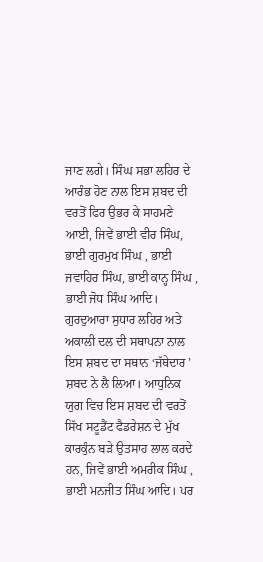ਜਾਣ ਲਗੇ। ਸਿੰਘ ਸਭਾ ਲਹਿਰ ਦੇ ਆਰੰਭ ਹੋਣ ਨਾਲ ਇਸ ਸ਼ਬਦ ਦੀ ਵਰਤੋਂ ਫਿਰ ਉਭਰ ਕੇ ਸਾਹਮਣੇ ਆਈ, ਜਿਵੇਂ ਭਾਈ ਵੀਰ ਸਿੰਘ, ਭਾਈ ਗੁਰਮੁਖ ਸਿੰਘ , ਭਾਈ ਜਵਾਹਿਰ ਸਿੰਘ, ਭਾਈ ਕਾਨ੍ਹ ਸਿੰਘ , ਭਾਈ ਜੋਧ ਸਿੰਘ ਆਦਿ। ਗੁਰਦੁਆਰਾ ਸੁਧਾਰ ਲਹਿਰ ਅਤੇ ਅਕਾਲੀ ਦਲ ਦੀ ਸਥਾਪਨਾ ਨਾਲ ਇਸ ਸ਼ਬਦ ਦਾ ਸਥਾਨ ‘ਜੱਥੇਦਾਰ ’ ਸ਼ਬਦ ਨੇ ਲੈ ਲਿਆ। ਆਧੁਨਿਕ ਯੁਗ ਵਿਚ ਇਸ ਸ਼ਬਦ ਦੀ ਵਰਤੋਂ ਸਿੱਖ ਸਟੂਡੈਂਟ ਫੈਡਰੇਸ਼ਨ ਦੇ ਮੁੱਖ ਕਾਰਕੁੰਨ ਬੜੇ ਉਤਸਾਹ ਲਾਲ ਕਰਦੇ ਹਨ, ਜਿਵੇਂ ਭਾਈ ਅਮਰੀਕ ਸਿੰਘ , ਭਾਈ ਮਨਜੀਤ ਸਿੰਘ ਆਦਿ। ਪਰ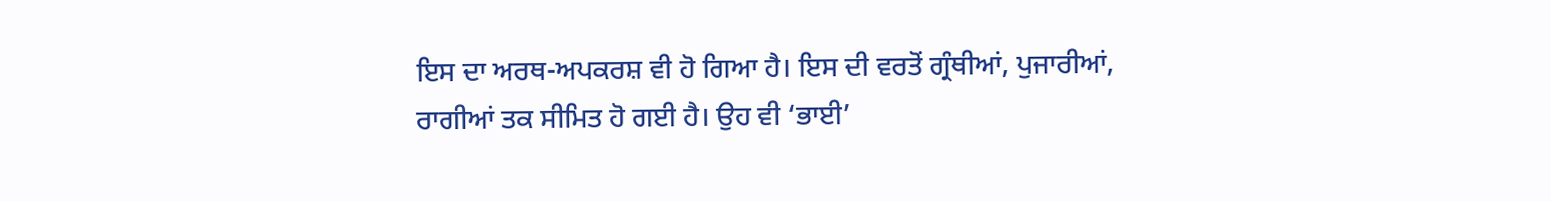ਇਸ ਦਾ ਅਰਥ-ਅਪਕਰਸ਼ ਵੀ ਹੋ ਗਿਆ ਹੈ। ਇਸ ਦੀ ਵਰਤੋਂ ਗ੍ਰੰਥੀਆਂ, ਪੁਜਾਰੀਆਂ, ਰਾਗੀਆਂ ਤਕ ਸੀਮਿਤ ਹੋ ਗਈ ਹੈ। ਉਹ ਵੀ ‘ਭਾਈ’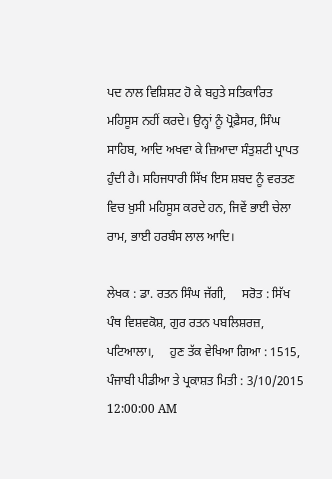ਪਦ ਨਾਲ ਵਿਸ਼ਿਸ਼ਟ ਹੋ ਕੇ ਬਹੁਤੇ ਸਤਿਕਾਰਿਤ ਮਹਿਸੂਸ ਨਹੀਂ ਕਰਦੇ। ਉਨ੍ਹਾਂ ਨੂੰ ਪ੍ਰੋਫ਼ੈਸਰ, ਸਿੰਘ ਸਾਹਿਬ, ਆਦਿ ਅਖਵਾ ਕੇ ਜ਼ਿਆਦਾ ਸੰਤੁਸ਼ਟੀ ਪ੍ਰਾਪਤ ਹੁੰਦੀ ਹੈ। ਸਹਿਜਧਾਰੀ ਸਿੱਖ ਇਸ ਸ਼ਬਦ ਨੂੰ ਵਰਤਣ ਵਿਚ ਖ਼ੁਸੀ ਮਹਿਸੂਸ ਕਰਦੇ ਹਨ, ਜਿਵੇਂ ਭਾਈ ਚੇਲਾ ਰਾਮ, ਭਾਈ ਹਰਬੰਸ ਲਾਲ ਆਦਿ।

ਲੇਖਕ : ਡਾ. ਰਤਨ ਸਿੰਘ ਜੱਗੀ,     ਸਰੋਤ : ਸਿੱਖ ਪੰਥ ਵਿਸ਼ਵਕੋਸ਼, ਗੁਰ ਰਤਨ ਪਬਲਿਸ਼ਰਜ਼, ਪਟਿਆਲਾ।,     ਹੁਣ ਤੱਕ ਵੇਖਿਆ ਗਿਆ : 1515,     ਪੰਜਾਬੀ ਪੀਡੀਆ ਤੇ ਪ੍ਰਕਾਸ਼ਤ ਮਿਤੀ : 3/10/2015 12:00:00 AM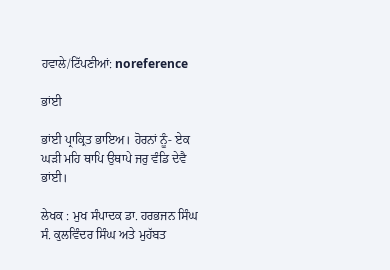ਹਵਾਲੇ/ਟਿੱਪਣੀਆਂ: noreference

ਭਾਂਈ

ਭਾਂਈ ਪ੍ਰਾਕ੍ਰਿਤ ਭਾਇਅ। ਹੋਰਨਾਂ ਨੂੰ- ਏਕ ਘੜੀ ਮਹਿ ਥਾਪਿ ਉਥਾਪੇ ਜਰੁ ਵੰਡਿ ਦੇਵੈ ਭਾਂਈ।

ਲੇਖਕ : ਮੁਖ ਸੰਪਾਦਕ ਡਾ. ਹਰਭਜਨ ਸਿੰਘ ਸੰ. ਕੁਲਵਿੰਦਰ ਸਿੰਘ ਅਤੇ ਮੁਹੱਬਤ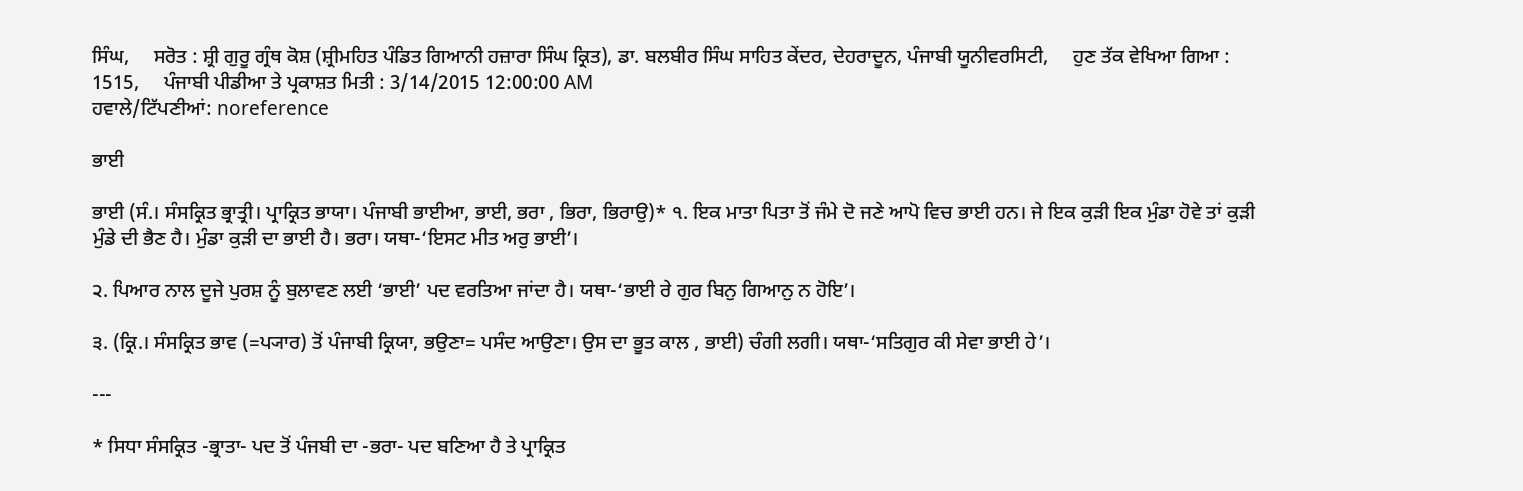ਸਿੰਘ,     ਸਰੋਤ : ਸ਼੍ਰੀ ਗੁਰੂ ਗ੍ਰੰਥ ਕੋਸ਼ (ਸ਼੍ਰੀਮਹਿਤ ਪੰਡਿਤ ਗਿਆਨੀ ਹਜ਼ਾਰਾ ਸਿੰਘ ਕ੍ਰਿਤ), ਡਾ. ਬਲਬੀਰ ਸਿੰਘ ਸਾਹਿਤ ਕੇਂਦਰ, ਦੇਹਰਾਦੂਨ, ਪੰਜਾਬੀ ਯੂਨੀਵਰਸਿਟੀ,     ਹੁਣ ਤੱਕ ਵੇਖਿਆ ਗਿਆ : 1515,     ਪੰਜਾਬੀ ਪੀਡੀਆ ਤੇ ਪ੍ਰਕਾਸ਼ਤ ਮਿਤੀ : 3/14/2015 12:00:00 AM
ਹਵਾਲੇ/ਟਿੱਪਣੀਆਂ: noreference

ਭਾਈ

ਭਾਈ (ਸੰ.। ਸੰਸਕ੍ਰਿਤ ਭ੍ਰਾਤ੍ਰੀ। ਪ੍ਰਾਕ੍ਰਿਤ ਭਾਯਾ। ਪੰਜਾਬੀ ਭਾਈਆ, ਭਾਈ, ਭਰਾ , ਭਿਰਾ, ਭਿਰਾਉ)* ੧. ਇਕ ਮਾਤਾ ਪਿਤਾ ਤੋਂ ਜੰਮੇ ਦੋ ਜਣੇ ਆਪੋ ਵਿਚ ਭਾਈ ਹਨ। ਜੇ ਇਕ ਕੁੜੀ ਇਕ ਮੁੰਡਾ ਹੋਵੇ ਤਾਂ ਕੁੜੀ ਮੁੰਡੇ ਦੀ ਭੈਣ ਹੈ। ਮੁੰਡਾ ਕੁੜੀ ਦਾ ਭਾਈ ਹੈ। ਭਰਾ। ਯਥਾ-‘ਇਸਟ ਮੀਤ ਅਰੁ ਭਾਈ’।

੨. ਪਿਆਰ ਨਾਲ ਦੂਜੇ ਪੁਰਸ਼ ਨੂੰ ਬੁਲਾਵਣ ਲਈ ‘ਭਾਈ’ ਪਦ ਵਰਤਿਆ ਜਾਂਦਾ ਹੈ। ਯਥਾ-‘ਭਾਈ ਰੇ ਗੁਰ ਬਿਨੁ ਗਿਆਨੁ ਨ ਹੋਇ’।

੩. (ਕ੍ਰਿ.। ਸੰਸਕ੍ਰਿਤ ਭਾਵ (=ਪ੍ਯਾਰ) ਤੋਂ ਪੰਜਾਬੀ ਕ੍ਰਿਯਾ, ਭਉਣਾ= ਪਸੰਦ ਆਉਣਾ। ਉਸ ਦਾ ਭੂਤ ਕਾਲ , ਭਾਈ) ਚੰਗੀ ਲਗੀ। ਯਥਾ-‘ਸਤਿਗੁਰ ਕੀ ਸੇਵਾ ਭਾਈ ਹੇ’।

---

* ਸਿਧਾ ਸੰਸਕ੍ਰਿਤ -ਭ੍ਰਾਤਾ- ਪਦ ਤੋਂ ਪੰਜਬੀ ਦਾ -ਭਰਾ- ਪਦ ਬਣਿਆ ਹੈ ਤੇ ਪ੍ਰਾਕ੍ਰਿਤ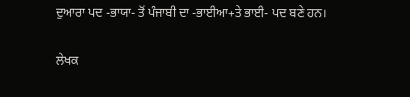ਦੁਆਰਾ ਪਦ -ਭਾਯਾ- ਤੋਂ ਪੰਜਾਬੀ ਦਾ -ਭਾਈਆ+ਤੇ ਭਾਈ- ਪਦ ਬਣੇ ਹਨ।

ਲੇਖਕ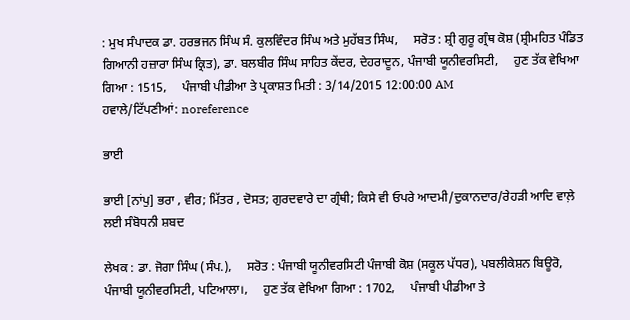: ਮੁਖ ਸੰਪਾਦਕ ਡਾ. ਹਰਭਜਨ ਸਿੰਘ ਸੰ. ਕੁਲਵਿੰਦਰ ਸਿੰਘ ਅਤੇ ਮੁਹੱਬਤ ਸਿੰਘ,     ਸਰੋਤ : ਸ਼੍ਰੀ ਗੁਰੂ ਗ੍ਰੰਥ ਕੋਸ਼ (ਸ਼੍ਰੀਮਹਿਤ ਪੰਡਿਤ ਗਿਆਨੀ ਹਜ਼ਾਰਾ ਸਿੰਘ ਕ੍ਰਿਤ), ਡਾ. ਬਲਬੀਰ ਸਿੰਘ ਸਾਹਿਤ ਕੇਂਦਰ, ਦੇਹਰਾਦੂਨ, ਪੰਜਾਬੀ ਯੂਨੀਵਰਸਿਟੀ,     ਹੁਣ ਤੱਕ ਵੇਖਿਆ ਗਿਆ : 1515,     ਪੰਜਾਬੀ ਪੀਡੀਆ ਤੇ ਪ੍ਰਕਾਸ਼ਤ ਮਿਤੀ : 3/14/2015 12:00:00 AM
ਹਵਾਲੇ/ਟਿੱਪਣੀਆਂ: noreference

ਭਾਈ

ਭਾਈ [ਨਾਂਪੁ] ਭਰਾ , ਵੀਰ; ਮਿੱਤਰ , ਦੋਸਤ; ਗੁਰਦਵਾਰੇ ਦਾ ਗ੍ਰੰਥੀ; ਕਿਸੇ ਵੀ ਓਪਰੇ ਆਦਮੀ/ਦੁਕਾਨਦਾਰ/ਰੇਹੜੀ ਆਦਿ ਵਾਲ਼ੇ ਲਈ ਸੰਬੋਧਨੀ ਸ਼ਬਦ

ਲੇਖਕ : ਡਾ. ਜੋਗਾ ਸਿੰਘ (ਸੰਪ.),     ਸਰੋਤ : ਪੰਜਾਬੀ ਯੂਨੀਵਰਸਿਟੀ ਪੰਜਾਬੀ ਕੋਸ਼ (ਸਕੂਲ ਪੱਧਰ), ਪਬਲੀਕੇਸ਼ਨ ਬਿਊਰੋ, ਪੰਜਾਬੀ ਯੂਨੀਵਰਸਿਟੀ, ਪਟਿਆਲਾ।,     ਹੁਣ ਤੱਕ ਵੇਖਿਆ ਗਿਆ : 1702,     ਪੰਜਾਬੀ ਪੀਡੀਆ ਤੇ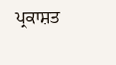ਪ੍ਰਕਾਸ਼ਤ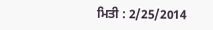ਮਿਤੀ : 2/25/2014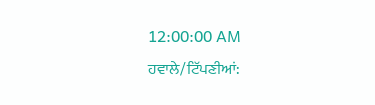12:00:00 AM
ਹਵਾਲੇ/ਟਿੱਪਣੀਆਂ: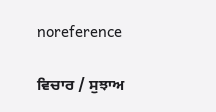noreference

ਵਿਚਾਰ / ਸੁਝਾਅ